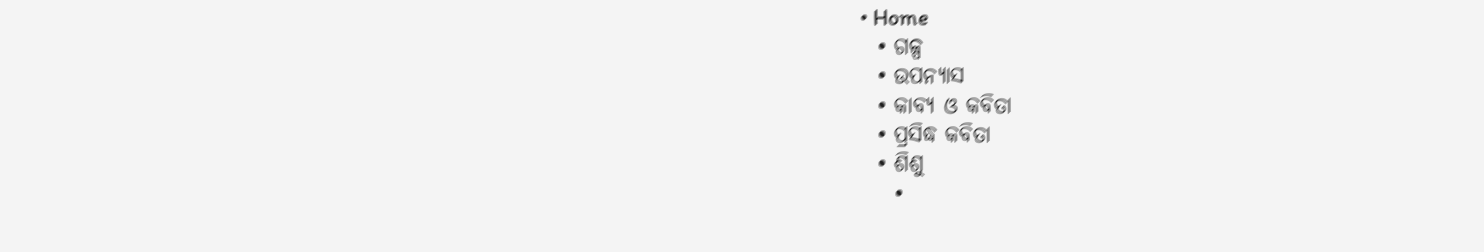• Home
  • ଗଳ୍ପ
  • ଉପନ୍ୟାସ
  • କାବ୍ୟ ଓ କବିତା
  • ପ୍ରସିଦ୍ଧ କବିତା
  • ଶିଶୁ
    •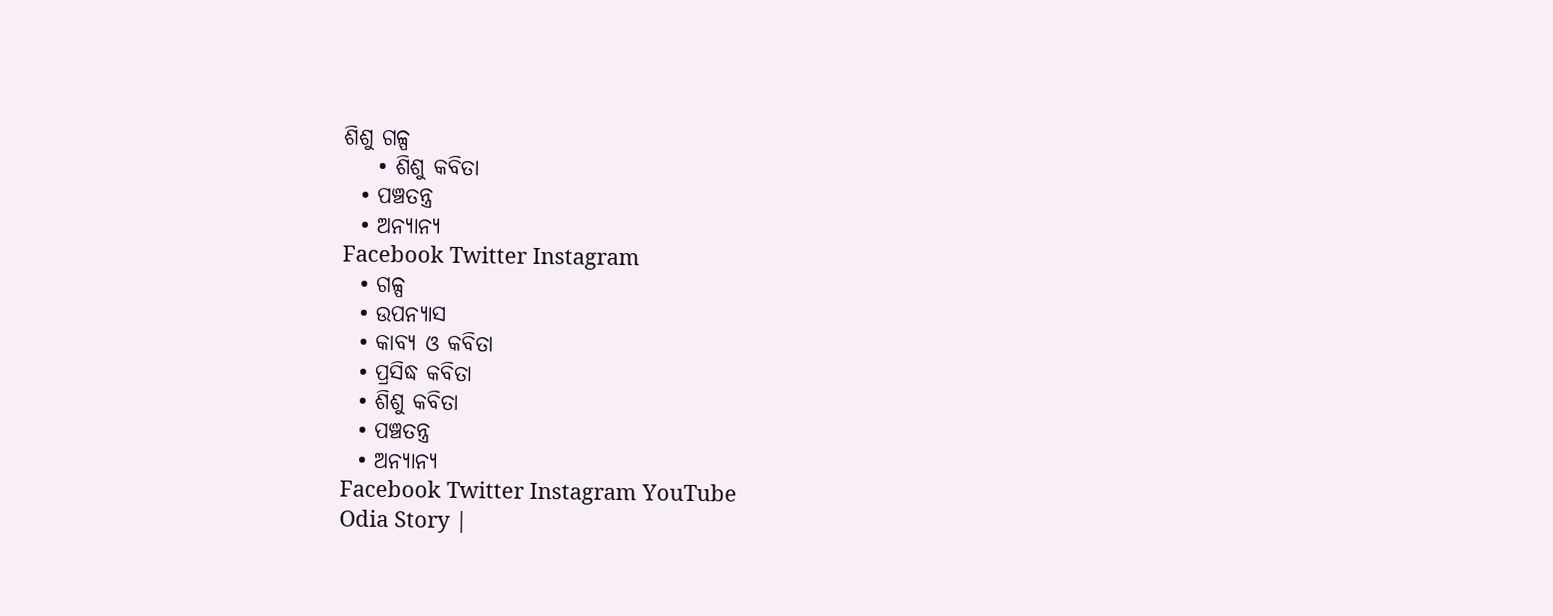ଶିଶୁ ଗଳ୍ପ
    • ଶିଶୁ କବିତା
  • ପଞ୍ଚତନ୍ତ୍ର
  • ଅନ୍ୟାନ୍ୟ
Facebook Twitter Instagram
  • ଗଳ୍ପ
  • ଉପନ୍ୟାସ
  • କାବ୍ୟ ଓ କବିତା
  • ପ୍ରସିଦ୍ଧ କବିତା
  • ଶିଶୁ କବିତା
  • ପଞ୍ଚତନ୍ତ୍ର
  • ଅନ୍ୟାନ୍ୟ
Facebook Twitter Instagram YouTube
Odia Story |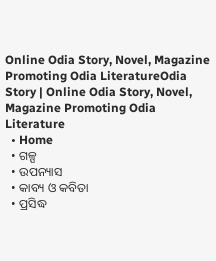Online Odia Story, Novel, Magazine Promoting Odia LiteratureOdia Story | Online Odia Story, Novel, Magazine Promoting Odia Literature
  • Home
  • ଗଳ୍ପ
  • ଉପନ୍ୟାସ
  • କାବ୍ୟ ଓ କବିତା
  • ପ୍ରସିଦ୍ଧ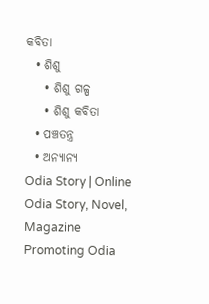କବିତା
  • ଶିଶୁ
    • ଶିଶୁ ଗଳ୍ପ
    • ଶିଶୁ କବିତା
  • ପଞ୍ଚତନ୍ତ୍ର
  • ଅନ୍ୟାନ୍ୟ
Odia Story | Online Odia Story, Novel, Magazine Promoting Odia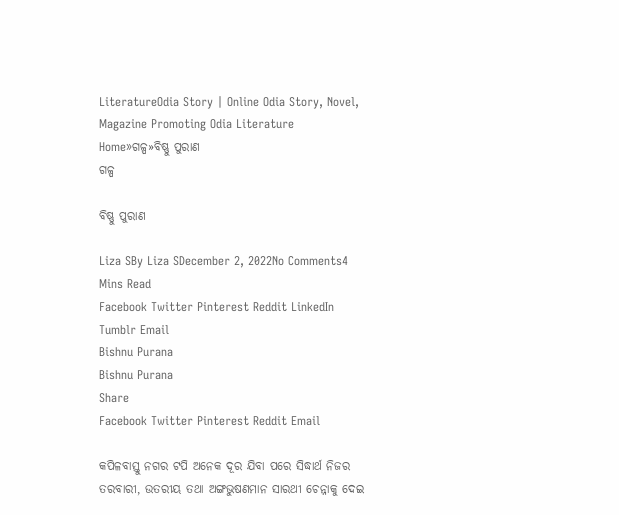LiteratureOdia Story | Online Odia Story, Novel, Magazine Promoting Odia Literature
Home»ଗଳ୍ପ»ବିଷ୍ଣୁ ପୁରାଣ
ଗଳ୍ପ

ବିଷ୍ଣୁ ପୁରାଣ

Liza SBy Liza SDecember 2, 2022No Comments4 Mins Read
Facebook Twitter Pinterest Reddit LinkedIn Tumblr Email
Bishnu Purana
Bishnu Purana
Share
Facebook Twitter Pinterest Reddit Email

କପିଳବାସ୍ତୁ ନଗର ଟପି ଅନେକ ଦୂର ଯିବା ପରେ ସିଦ୍ଧାର୍ଥ ନିଜର ତରବାରୀ, ଉତରୀୟ ତଥା ଅଙ୍ଗଭୁଷଣମାନ ସାରଥୀ ଚେନ୍ନାକୁ ଦେଇ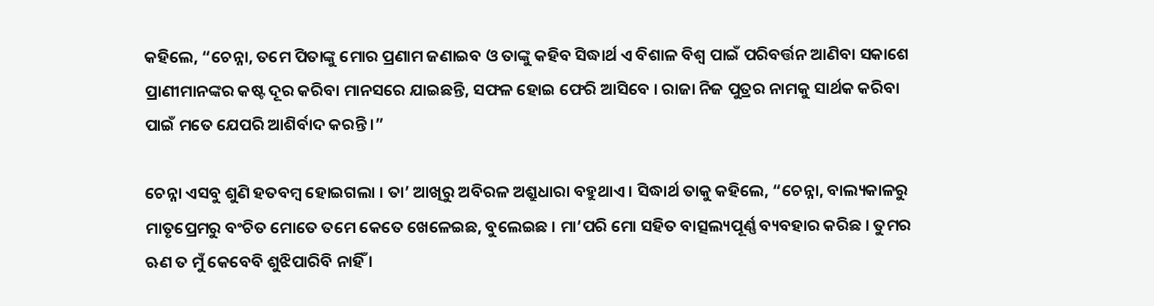କହିଲେ, “ଚେନ୍ନା, ତମେ ପିତାଙ୍କୁ ମୋର ପ୍ରଣାମ ଜଣାଇବ ଓ ତାଙ୍କୁ କହିବ ସିଦ୍ଧାର୍ଥ ଏ ବିଶାଳ ବିଶ୍ୱ ପାଇଁ ପରିବର୍ତ୍ତନ ଆଣିବା ସକାଶେ ପ୍ରାଣୀମାନଙ୍କର କଷ୍ଟ ଦୂର କରିବା ମାନସରେ ଯାଇଛନ୍ତି, ସଫଳ ହୋଇ ଫେରି ଆସିବେ । ରାଜା ନିଜ ପୁତ୍ରର ନାମକୁ ସାର୍ଥକ କରିବା ପାଇଁ ମତେ ଯେପରି ଆଶିର୍ବାଦ କରନ୍ତି ।”

ଚେନ୍ନା ଏସବୁ ଶୁଣି ହତବମ୍ବ ହୋଇଗଲା । ତା’ ଆଖିରୁ ଅବିରଳ ଅଶ୍ରୁଧାରା ବହୁଥାଏ । ସିଦ୍ଧାର୍ଥ ତାକୁ କହିଲେ, “ଚେନ୍ନା, ବାଲ୍ୟକାଳରୁ ମାତୃପ୍ରେମରୁ ବଂଚିତ ମୋତେ ତମେ କେତେ ଖେଳେଇଛ, ବୁଲେଇଛ । ମା’ପରି ମୋ ସହିତ ବାତ୍ସଲ୍ୟପୂର୍ଣ୍ଣ ବ୍ୟବହାର କରିଛ । ତୁମର ଋଣ ତ ମୁଁ କେବେବି ଶୁଝିପାରିବି ନାହିଁ ।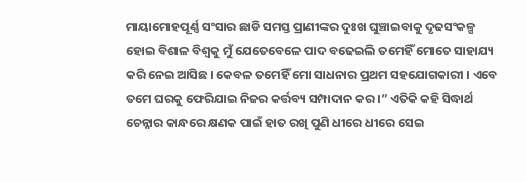ମାୟାମୋହପୂର୍ଣ୍ଣ ସଂସାର ଛାଡି ସମସ୍ତ ପ୍ରାଣୀଙ୍କର ଦୁଃଖ ଘୁଞ୍ଚାଇବାକୁ ଦୃଢସଂକଳ୍ପ ହୋଇ ବିଶାଳ ବିଶ୍ୱକୁ ମୁଁ ଯେତେବେଳେ ପାଦ ବଢେଇଲି ତମେହିଁ ମୋତେ ସାହାଯ୍ୟ କରି ନେଇ ଆସିଛ । କେବଳ ତମେହିଁ ମୋ ସାଧନାର ପ୍ରଥମ ସହଯୋଗକାରୀ । ଏବେ ତମେ ଘରକୁ ଫେରିଯାଇ ନିଜର କର୍ତ୍ତବ୍ୟ ସମ୍ପାଦାନ କର ।” ଏତିକି କହି ସିଦ୍ଧାର୍ଥ ଚେନ୍ନାର କାନ୍ଧରେ କ୍ଷଣକ ପାଇଁ ହାତ ରଖି ପୁଣି ଧୀରେ ଧୀରେ ସେଇ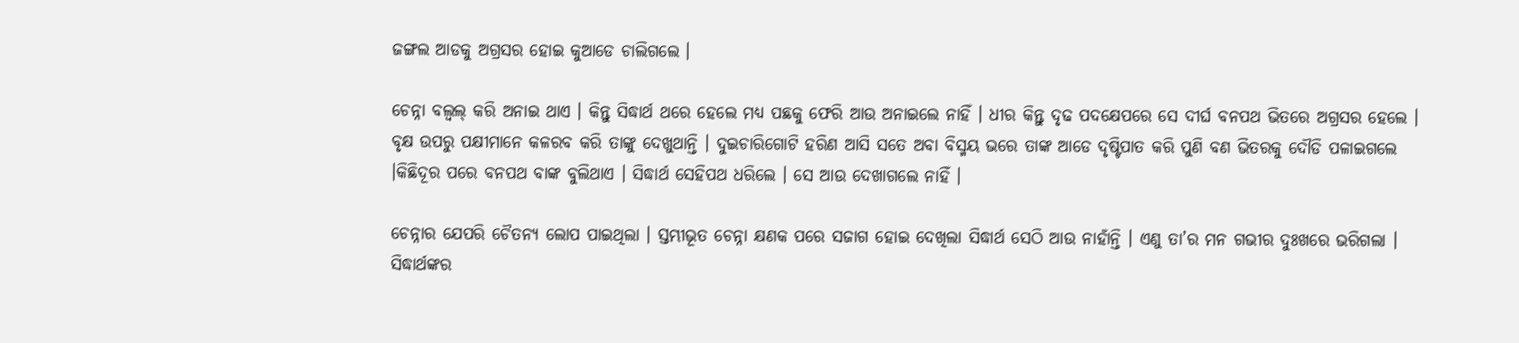ଜଙ୍ଗଲ ଆଡକୁ ଅଗ୍ରସର ହୋଇ କୁଆଡେ ଚାଲିଗଲେ ।

ଚେନ୍ନା ବଲ୍ବଲ୍ କରି ଅନାଇ ଥାଏ । କିନ୍ତୁ ସିଦ୍ଧାର୍ଥ ଥରେ ହେଲେ ମଧ୍ୟ ପଛକୁ ଫେରି ଆଉ ଅନାଇଲେ ନାହିଁ । ଧୀର କିନ୍ତୁ ଦୃଢ ପଦକ୍ଷେପରେ ସେ ଦୀର୍ଘ ବନପଥ ଭିତରେ ଅଗ୍ରସର ହେଲେ । ବୃକ୍ଷ ଉପରୁ ପକ୍ଷୀମାନେ କଳରବ କରି ତାଙ୍କୁ ଦେଖୁଥାନ୍ତି । ଦୁଇଚାରିଗୋଟି ହରିଣ ଆସି ସତେ ଅବା ବିସ୍ମୟ ଭରେ ତାଙ୍କ ଆଡେ ଦୃଷ୍ଟିପାତ କରି ପୁଣି ବଣ ଭିତରକୁ ଦୌଡି ପଳାଇଗଲେ ।କିଛିଦୂର ପରେ ବନପଥ ବାଙ୍କ ବୁଲିଥାଏ । ସିଦ୍ଧାର୍ଥ ସେହିପଥ ଧରିଲେ । ସେ ଆଉ ଦେଖାଗଲେ ନାହିଁ ।

ଚେନ୍ନାର ଯେପରି ଚୈତନ୍ୟ ଲୋପ ପାଇଥିଲା । ସ୍ତମ୍ଭୀଭୂତ ଚେନ୍ନା କ୍ଷଣକ ପରେ ସଜାଗ ହୋଇ ଦେଖିଲା ସିଦ୍ଧାର୍ଥ ସେଠି ଆଉ ନାହାଁନ୍ତି । ଏଣୁ ତା’ର ମନ ଗଭୀର ଦୁଃଖରେ ଭରିଗଲା । ସିଦ୍ଧାର୍ଥଙ୍କର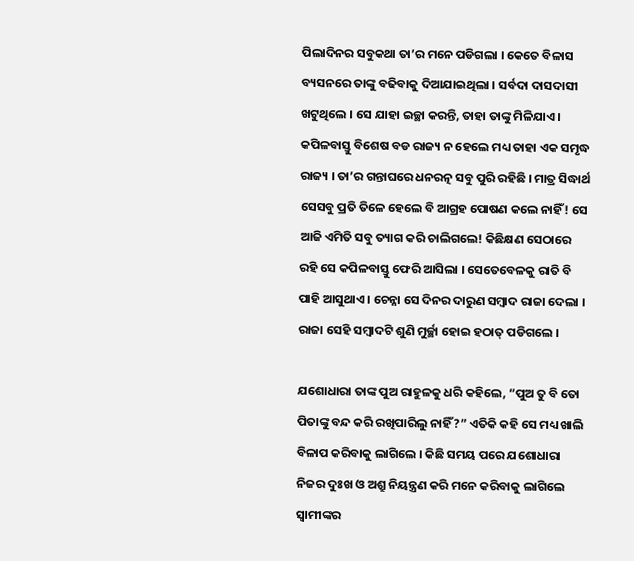ପିଲାଦିନର ସବୁକଥା ତା’ର ମନେ ପଡିଗଲା । କେତେ ବିଳାସ ବ୍ୟସନରେ ତାଙ୍କୁ ବଢିବାକୁ ଦିଆଯାଇଥିଲା । ସର୍ବଦା ଦାସଦାସୀ ଖଟୁଥିଲେ । ସେ ଯାହା ଇଚ୍ଛା କରନ୍ତି, ତାହା ତାଙ୍କୁ ମିଳିଯାଏ । କପିଳବାସ୍ତୁ ବିଶେଷ ବଡ ରାଜ୍ୟ ନ ହେଲେ ମଧ୍ୟ ତାହା ଏକ ସମୃଦ୍ଧ ରାଜ୍ୟ । ତା’ର ଗନ୍ତାଘରେ ଧନରତ୍ନ ସବୁ ପୁରି ରହିଛି । ମାତ୍ର ସିଦ୍ଧାର୍ଥ ସେସବୁ ପ୍ରତି ତିଳେ ହେଲେ ବି ଆଗ୍ରହ ପୋଷଣ କଲେ ନାହିଁ! ସେ ଆଜି ଏମିତି ସବୁ ତ୍ୟାଗ କରି ଚାଲିଗଲେ! କିଛିକ୍ଷଣ ସେଠାରେ ରହି ସେ କପିଳବାସ୍ତୁ ଫେରି ଆସିଲା । ସେତେବେଳକୁ ରାତି ବି ପାହି ଆସୁଥାଏ । ଚେନ୍ନା ସେ ଦିନର ଦାରୁଣ ସମ୍ବାଦ ରାଜା ଦେଲା । ରାଜା ସେହି ସମ୍ବାଦଟି ଶୁଣି ମୁର୍ଚ୍ଛା ହୋଇ ହଠାତ୍ ପଡିଗଲେ ।

ଯଶୋଧାରା ତାଙ୍କ ପୁଅ ରାହୁଳକୁ ଧରି କହିଲେ, “ପୁଅ ତୁ ବି ତୋ ପିତାଙ୍କୁ ବନ୍ଦ କରି ରଖିପାରିଲୁ ନାହିଁ?” ଏତିକି କହି ସେ ମଧ୍ୟ ଖାଲି ବିଳାପ କରିବାକୁ ଲାଗିଲେ । କିଛି ସମୟ ପରେ ଯଶୋଧାରା ନିଜର ଦୁଃଖ ଓ ଅଶ୍ରୁ ନିୟନ୍ତ୍ରଣ କରି ମନେ କରିବାକୁ ଲାଗିଲେ ସ୍ୱାମୀଙ୍କର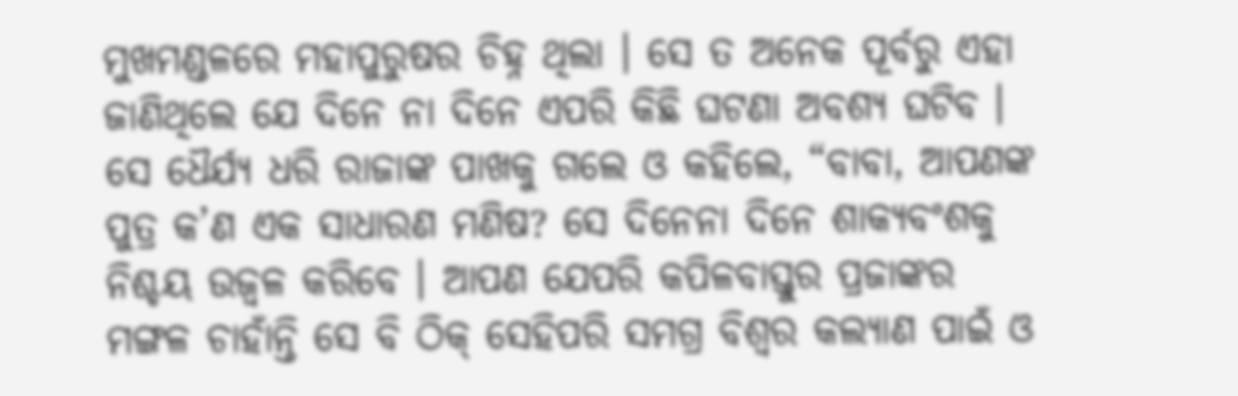ମୁଖମଣ୍ଡଳରେ ମହାପୁରୁଷର ଚିହ୍ନ ଥିଲା । ସେ ତ ଅନେକ ପୂର୍ବରୁ ଏହା ଜାଣିଥିଲେ ଯେ ଦିନେ ନା ଦିନେ ଏପରି କିଛି ଘଟଣା ଅବଶ୍ୟ ଘଟିବ । ସେ ଧୈର୍ଯ୍ୟ ଧରି ରାଜାଙ୍କ ପାଖକୁ ଗଲେ ଓ କହିଲେ, “ବାବା, ଆପଣଙ୍କ ପୁତ୍ର କ’ଣ ଏକ ସାଧାରଣ ମଣିଷ? ସେ ଦିନେନା ଦିନେ ଶାକ୍ୟବଂଶକୁ ନିଶ୍ଚୟ ଉଜ୍ୱଳ କରିବେ । ଆପଣ ଯେପରି କପିଳବାସ୍ତୁର ପ୍ରଜାଙ୍କର ମଙ୍ଗଳ ଚାହାଁନ୍ତି ସେ ବି ଠିକ୍ ସେହିପରି ସମଗ୍ର ବିଶ୍ୱର କଲ୍ୟାଣ ପାଇଁ ଓ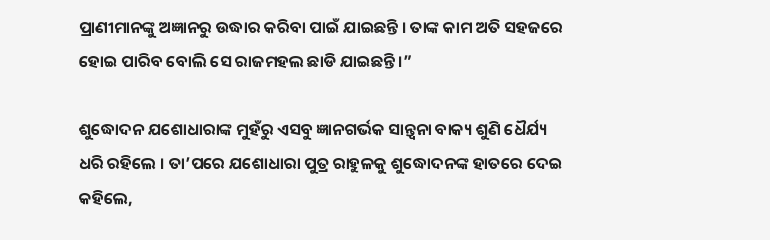ପ୍ରାଣୀମାନଙ୍କୁ ଅଜ୍ଞାନରୁ ଉଦ୍ଧାର କରିବା ପାଇଁ ଯାଇଛନ୍ତି । ତାଙ୍କ କାମ ଅତି ସହଜରେ ହୋଇ ପାରିବ ବୋଲି ସେ ରାଜମହଲ ଛାଡି ଯାଇଛନ୍ତି ।”

ଶୁଦ୍ଧୋଦନ ଯଶୋଧାରାଙ୍କ ମୁହଁରୁ ଏସବୁ ଜ୍ଞାନଗର୍ଭକ ସାନ୍ତ୍ୱନା ବାକ୍ୟ ଶୁଣି ଧୈର୍ଯ୍ୟ ଧରି ରହିଲେ । ତା’ପରେ ଯଶୋଧାରା ପୁତ୍ର ରାହୁଳକୁ ଶୁଦ୍ଧୋଦନଙ୍କ ହାତରେ ଦେଇ କହିଲେ,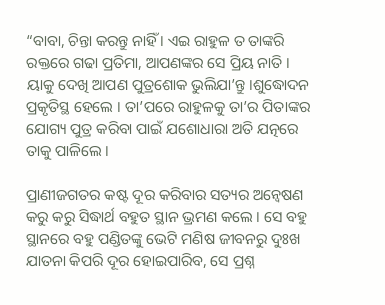“ବାବା, ଚିନ୍ତା କରନ୍ତୁ ନାହିଁ । ଏଇ ରାହୁଳ ତ ତାଙ୍କରି ରକ୍ତରେ ଗଢା ପ୍ରତିମା, ଆପଣଙ୍କର ସେ ପ୍ରିୟ ନାତି । ୟାକୁ ଦେଖି ଆପଣ ପୁତ୍ରଶୋକ ଭୁଲିଯା’ନ୍ତୁ ।ଶୁଦ୍ଧୋଦନ ପ୍ରକୃତିସ୍ଥ ହେଲେ । ତା’ପରେ ରାହୁଳକୁ ତା’ର ପିତାଙ୍କର ଯୋଗ୍ୟ ପୁତ୍ର କରିବା ପାଇଁ ଯଶୋଧାରା ଅତି ଯତ୍ନରେ ତାକୁ ପାଳିଲେ ।

ପ୍ରାଣୀଜଗତର କଷ୍ଟ ଦୂର କରିବାର ସତ୍ୟର ଅନ୍ୱେଷଣ କରୁ କରୁ ସିଦ୍ଧାର୍ଥ ବହୁତ ସ୍ଥାନ ଭ୍ରମଣ କଲେ । ସେ ବହୁ ସ୍ଥାନରେ ବହୁ ପଣ୍ଡିତଙ୍କୁ ଭେଟି ମଣିଷ ଜୀବନରୁ ଦୁଃଖ ଯାତନା କିପରି ଦୂର ହୋଇପାରିବ, ସେ ପ୍ରଶ୍ନ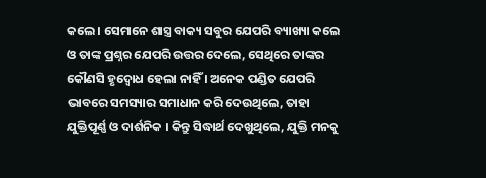କଲେ । ସେମାନେ ଶାସ୍ତ୍ର ବାକ୍ୟ ସବୁର ଯେପରି ବ୍ୟାଖ୍ୟା କଲେ ଓ ତାଙ୍କ ପ୍ରଶ୍ନର ଯେପରି ଉତ୍ତର ଦେଲେ, ସେଥିରେ ତାଙ୍କର କୌଣସି ହୃଦ୍ବୋଧ ହେଲା ନାହିଁ । ଅନେକ ପଣ୍ଡିତ ଯେପରି ଭାବରେ ସମସ୍ୟାର ସମାଧାନ କରି ଦେଉଥିଲେ, ତାହା ଯୁକ୍ତିପୂର୍ଣ୍ଣ ଓ ଦାର୍ଶନିକ । କିନ୍ତୁ ସିଦ୍ଧାର୍ଥ ଦେଖୁଥିଲେ, ଯୁକ୍ତି ମନକୁ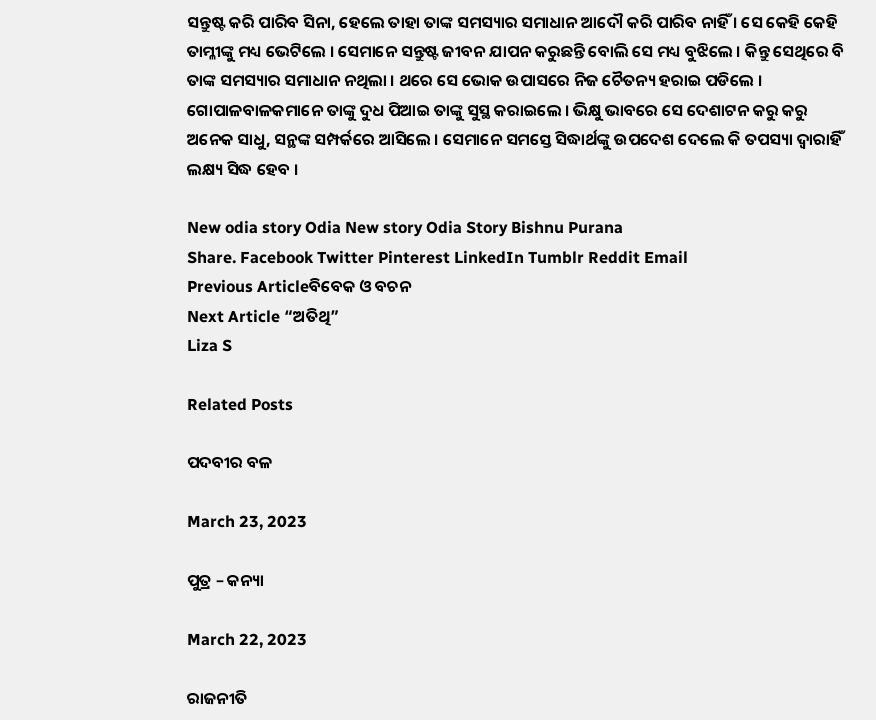ସନ୍ତୁଷ୍ଟ କରି ପାରିବ ସିନା, ହେଲେ ତାହା ତାଙ୍କ ସମସ୍ୟାର ସମାଧାନ ଆଦୌ କରି ପାରିବ ନାହିଁ । ସେ କେହି କେହି ତାମ୍ଳୀଙ୍କୁ ମଧ୍ୟ ଭେଟିଲେ । ସେମାନେ ସନ୍ତୁଷ୍ଟ ଜୀବନ ଯାପନ କରୁଛନ୍ତି ବୋଲି ସେ ମଧ୍ୟ ବୁଝିଲେ । କିନ୍ତୁ ସେଥିରେ ବି ତାଙ୍କ ସମସ୍ୟାର ସମାଧାନ ନଥିଲା । ଥରେ ସେ ଭୋକ ଉପାସରେ ନିଜ ଚୈତନ୍ୟ ହରାଇ ପଡିଲେ । ଗୋପାଳବାଳକମାନେ ତାଙ୍କୁ ଦୁଧ ପିଆଇ ତାଙ୍କୁ ସୁସ୍ଥ କରାଇଲେ । ଭିକ୍ଷୁ ଭାବରେ ସେ ଦେଶାଟନ କରୁ କରୁ ଅନେକ ସାଧୁ, ସନ୍ଥଙ୍କ ସମ୍ପର୍କରେ ଆସିଲେ । ସେମାନେ ସମସ୍ତେ ସିଦ୍ଧାର୍ଥଙ୍କୁ ଉପଦେଶ ଦେଲେ କି ତପସ୍ୟା ଦ୍ୱାରାହିଁ ଲକ୍ଷ୍ୟ ସିଦ୍ଧ ହେବ ।

New odia story Odia New story Odia Story Bishnu Purana
Share. Facebook Twitter Pinterest LinkedIn Tumblr Reddit Email
Previous Articleବିବେକ ଓ ବଚନ
Next Article “ଅତିଥି”
Liza S

Related Posts

ପଦବୀର ବଳ

March 23, 2023

ପୁତ୍ର – କନ୍ୟା

March 22, 2023

ରାଜନୀତି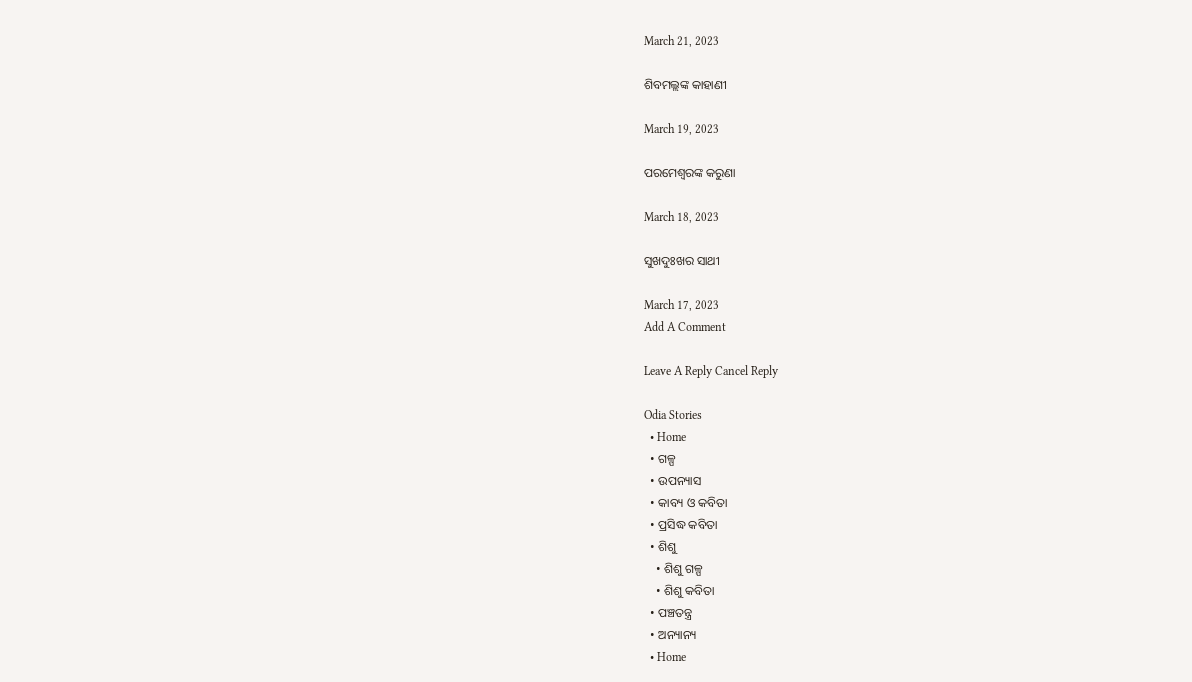March 21, 2023

ଶିବମଲ୍ଲଙ୍କ କାହାଣୀ

March 19, 2023

ପରମେଶ୍ୱରଙ୍କ କରୁଣା

March 18, 2023

ସୁଖଦୁଃଖର ସାଥୀ

March 17, 2023
Add A Comment

Leave A Reply Cancel Reply

Odia Stories
  • Home
  • ଗଳ୍ପ
  • ଉପନ୍ୟାସ
  • କାବ୍ୟ ଓ କବିତା
  • ପ୍ରସିଦ୍ଧ କବିତା
  • ଶିଶୁ
    • ଶିଶୁ ଗଳ୍ପ
    • ଶିଶୁ କବିତା
  • ପଞ୍ଚତନ୍ତ୍ର
  • ଅନ୍ୟାନ୍ୟ
  • Home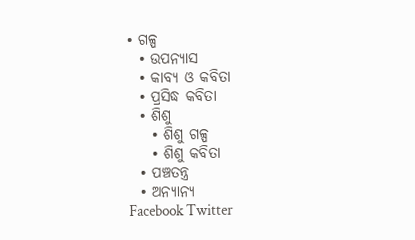• ଗଳ୍ପ
  • ଉପନ୍ୟାସ
  • କାବ୍ୟ ଓ କବିତା
  • ପ୍ରସିଦ୍ଧ କବିତା
  • ଶିଶୁ
    • ଶିଶୁ ଗଳ୍ପ
    • ଶିଶୁ କବିତା
  • ପଞ୍ଚତନ୍ତ୍ର
  • ଅନ୍ୟାନ୍ୟ
Facebook Twitter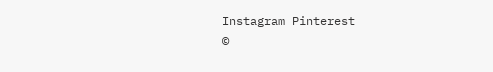Instagram Pinterest
©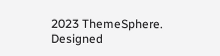2023 ThemeSphere. Designed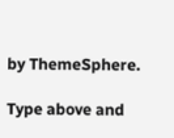by ThemeSphere.

Type above and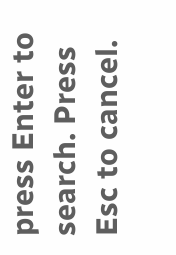press Enter to search. Press Esc to cancel.